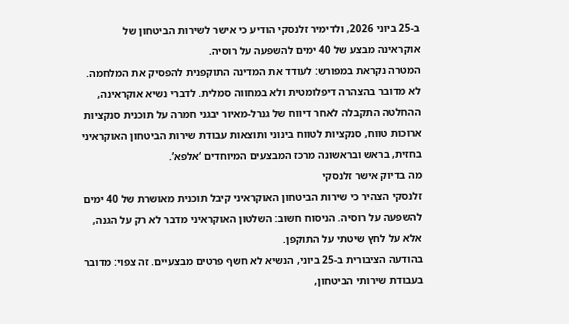ב-25 ביוני 2026, ולדימיר זלנסקי הודיע כי אישר לשירות הביטחון של אוקראינה מבצע של 40 ימים להשפעה על רוסיה.
המטרה נקראת במפורש: לעודד את המדינה התוקפנית להפסיק את המלחמה.
לא מדובר בהצהרה דיפלומטית ולא במחווה סמלית. לדברי נשיא אוקראינה, ההחלטה התקבלה לאחר דיווח של גנרל-מאיור יבגני חמרה על תוכנית סנקציות ארוכות טווח, סנקציות לטווח בינוני ותוצאות עבודת שירות הביטחון האוקראיני בחזית, בראש ובראשונה מרכז המבצעים המיוחדים ‘אלפא’.
מה בדיוק אישר זלנסקי
זלנסקי הצהיר כי שירות הביטחון האוקראיני קיבל תוכנית מאושרת של 40 ימים להשפעה על רוסיה. הניסוח חשוב: השלטון האוקראיני מדבר לא רק על הגנה, אלא על לחץ שיטתי על התוקפן.
בהודעה הציבורית ב-25 ביוני, הנשיא לא חשף פרטים מבצעיים. זה צפוי: מדובר בעבודת שירותי הביטחון,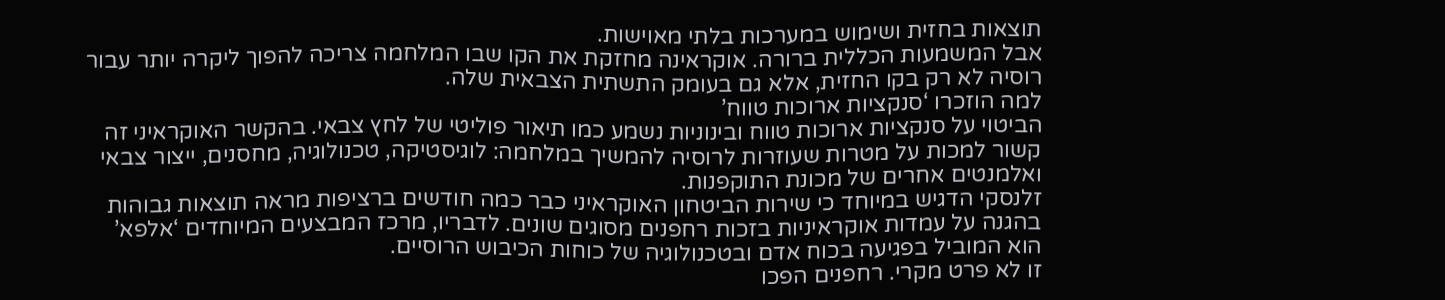תוצאות בחזית ושימוש במערכות בלתי מאוישות.
אבל המשמעות הכללית ברורה. אוקראינה מחזקת את הקו שבו המלחמה צריכה להפוך ליקרה יותר עבור רוסיה לא רק בקו החזית, אלא גם בעומק התשתית הצבאית שלה.
למה הוזכרו ‘סנקציות ארוכות טווח’
הביטוי על סנקציות ארוכות טווח ובינוניות נשמע כמו תיאור פוליטי של לחץ צבאי. בהקשר האוקראיני זה קשור למכות על מטרות שעוזרות לרוסיה להמשיך במלחמה: לוגיסטיקה, טכנולוגיה, מחסנים, ייצור צבאי ואלמנטים אחרים של מכונת התוקפנות.
זלנסקי הדגיש במיוחד כי שירות הביטחון האוקראיני כבר כמה חודשים ברציפות מראה תוצאות גבוהות בהגנה על עמדות אוקראיניות בזכות רחפנים מסוגים שונים. לדבריו, מרכז המבצעים המיוחדים ‘אלפא’ הוא המוביל בפגיעה בכוח אדם ובטכנולוגיה של כוחות הכיבוש הרוסיים.
זו לא פרט מקרי. רחפנים הפכו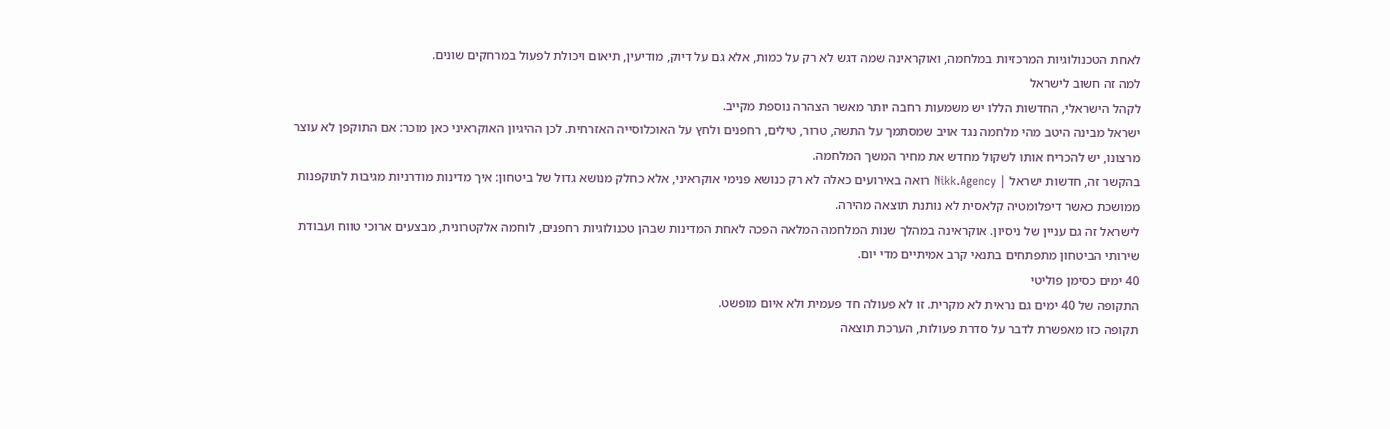לאחת הטכנולוגיות המרכזיות במלחמה, ואוקראינה שמה דגש לא רק על כמות, אלא גם על דיוק, מודיעין, תיאום ויכולת לפעול במרחקים שונים.
למה זה חשוב לישראל
לקהל הישראלי, החדשות הללו יש משמעות רחבה יותר מאשר הצהרה נוספת מקייב.
ישראל מבינה היטב מהי מלחמה נגד אויב שמסתמך על התשה, טרור, טילים, רחפנים ולחץ על האוכלוסייה האזרחית. לכן ההיגיון האוקראיני כאן מוכר: אם התוקפן לא עוצר מרצונו, יש להכריח אותו לשקול מחדש את מחיר המשך המלחמה.
בהקשר זה, חדשות ישראל | Nikk.Agency רואה באירועים כאלה לא רק כנושא פנימי אוקראיני, אלא כחלק מנושא גדול של ביטחון: איך מדינות מודרניות מגיבות לתוקפנות ממושכת כאשר דיפלומטיה קלאסית לא נותנת תוצאה מהירה.
לישראל זה גם עניין של ניסיון. אוקראינה במהלך שנות המלחמה המלאה הפכה לאחת המדינות שבהן טכנולוגיות רחפנים, לוחמה אלקטרונית, מבצעים ארוכי טווח ועבודת שירותי הביטחון מתפתחים בתנאי קרב אמיתיים מדי יום.
40 ימים כסימן פוליטי
התקופה של 40 ימים גם נראית לא מקרית. זו לא פעולה חד פעמית ולא איום מופשט.
תקופה כזו מאפשרת לדבר על סדרת פעולות, הערכת תוצאה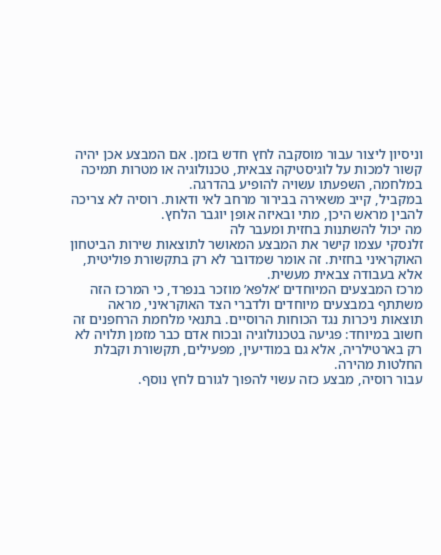וניסיון ליצור עבור מוסקבה לחץ חדש בזמן. אם המבצע אכן יהיה קשור למכות על לוגיסטיקה צבאית, טכנולוגיה או מטרות תמיכה במלחמה, השפעתו עשויה להופיע בהדרגה.
במקביל, קייב משאירה בבירור מרחב לאי ודאות. רוסיה לא צריכה להבין מראש היכן, מתי ובאיזה אופן יוגבר הלחץ.
מה יכול להשתנות בחזית ומעבר לה
זלנסקי עצמו קישר את המבצע המאושר לתוצאות שירות הביטחון האוקראיני בחזית. זה אומר שמדובר לא רק בתקשורת פוליטית, אלא בעבודה צבאית מעשית.
מרכז המבצעים המיוחדים ‘אלפא’ מוזכר בנפרד, כי המרכז הזה משתתף במבצעים מיוחדים ולדברי הצד האוקראיני, מראה תוצאות ניכרות נגד הכוחות הרוסיים. בתנאי מלחמת הרחפנים זה חשוב במיוחד: פגיעה בטכנולוגיה ובכוח אדם כבר מזמן תלויה לא רק בארטילריה, אלא גם במודיעין, מפעילים, תקשורת וקבלת החלטות מהירה.
עבור רוסיה, מבצע כזה עשוי להפוך לגורם לחץ נוסף.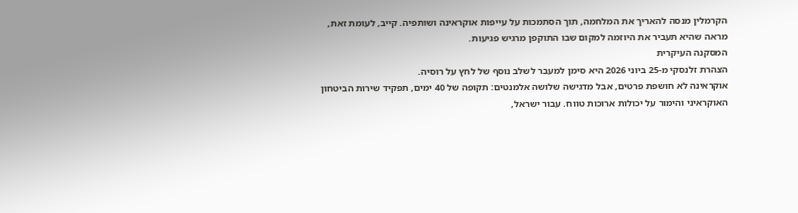הקרמלין מנסה להאריך את המלחמה, תוך הסתמכות על עייפות אוקראינה ושותפיה. קייב, לעומת זאת, מראה שהיא תעביר את היוזמה למקום שבו התוקפן מרגיש פגיעות.
המסקנה העיקרית
הצהרת זלנסקי מ-25 ביוני 2026 היא סימן למעבר לשלב נוסף של לחץ על רוסיה.
אוקראינה לא חושפת פרטים, אבל מדגישה שלושה אלמנטים: תקופה של 40 ימים, תפקיד שירות הביטחון האוקראיני והימור על יכולות ארוכות טווח. עבור ישראל,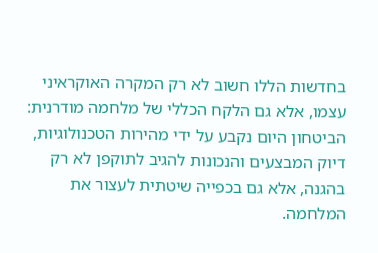בחדשות הללו חשוב לא רק המקרה האוקראיני עצמו, אלא גם הלקח הכללי של מלחמה מודרנית: הביטחון היום נקבע על ידי מהירות הטכנולוגיות, דיוק המבצעים והנכונות להגיב לתוקפן לא רק בהגנה, אלא גם בכפייה שיטתית לעצור את המלחמה.